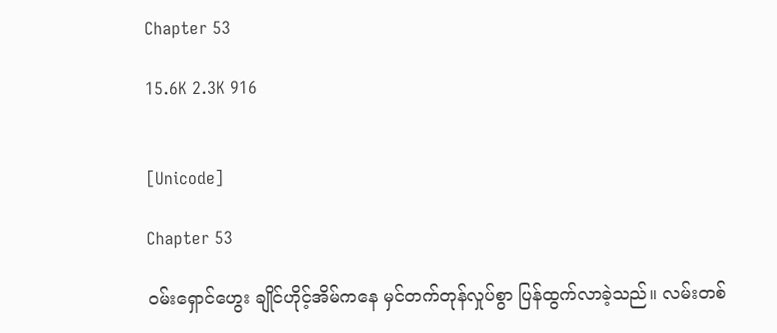Chapter 53

15.6K 2.3K 916


[Unicode]

Chapter 53

ဝမ်းရှောင်ဟွေး ချိုင်ဟိုင့်အိမ်ကနေ မှင်တက်တုန်လှုပ်စွာ ပြန်ထွက်လာခဲ့သည်။ လမ်းတစ်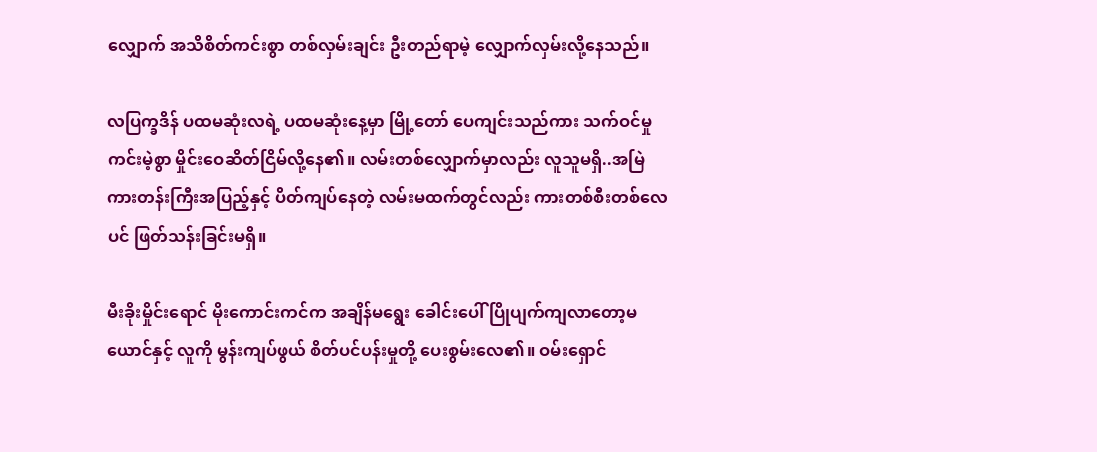လျှောက် အသိစိတ်ကင်းစွာ တစ်လှမ်းချင်း ဦးတည်ရာမဲ့ လျှောက်လှမ်းလို့နေသည်။

လပြက္ခဒိန် ပထမဆုံးလရဲ့ ပထမဆုံးနေ့မှာ မြို့တော် ပေကျင်းသည်ကား သက်ဝင်မှုကင်းမဲ့စွာ မှိုင်းဝေဆိတ်ငြိမ်လို့နေ၏။ လမ်းတစ်လျှောက်မှာလည်း လူသူမရှိ..အမြဲ ကားတန်းကြီးအပြည့်နှင့် ပိတ်ကျပ်နေတဲ့ လမ်းမထက်တွင်လည်း ကားတစ်စီးတစ်လေပင် ဖြတ်သန်းခြင်းမရှိ။

မီးခိုးမှိုင်းရောင် မိုးကောင်းကင်က အချိန်မရွေး ခေါင်းပေါ် ပြိုပျက်ကျလာတော့မယောင်နှင့် လူကို မွန်းကျပ်ဖွယ် စိတ်ပင်ပန်းမှုတို့ ပေးစွမ်းလေ၏။ ဝမ်းရှောင်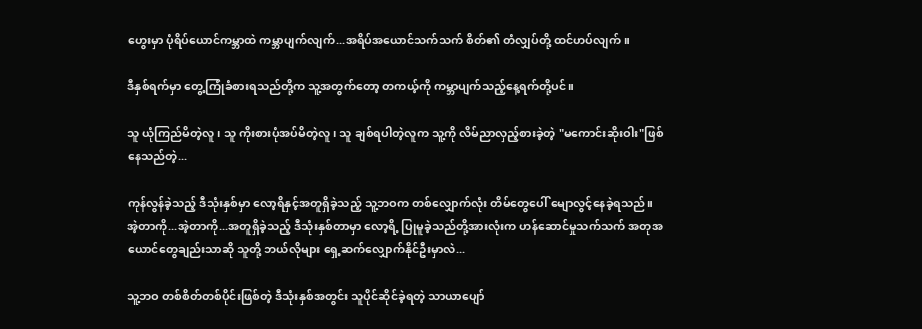ဟွေးမှာ ပုံရိပ်ယောင်ကမ္ဘာထဲ ကမ္ဘာပျက်လျက်...အရိပ်အယောင်သက်သက် စိတ်၏ တံလျှပ်တို့ ထင်ဟပ်လျက်။

ဒီနှစ်ရက်မှာ တွေ့ကြုံခံစားရသည်တို့က သူ့အတွက်တော့ တကယ့်ကို ကမ္ဘာပျက်သည့်နေ့ရက်တို့ပင်။

သူ ယုံကြည်မိတဲ့လူ၊ သူ ကိုးစားပုံအပ်မိတဲ့လူ၊ သူ ချစ်ရပါတဲ့လူက သူ့ကို လိမ်ညာလှည့်စားခဲ့တဲ့ "မကောင်းဆိုးဝါး"ဖြစ်နေသည်တဲ့...

ကုန်လွန်ခဲ့သည့် ဒီသုံးနှစ်မှာ လော့ရိနှင့်အတူရှိခဲ့သည့် သူ့ဘဝက တစ်လျှောက်လုံး တိမ်တွေပေါ် မျောလွင့်နေခဲ့ရသည်။ အဲ့တာကို...အဲ့တာကို...အတူရှိခဲ့သည့် ဒီသုံးနှစ်တာမှာ လော့ရိ့ ပြုမူခဲ့သည်တို့အားလုံးက ဟန်ဆောင်မှုသက်သက် အတုအယောင်တွေချည်းသာဆို သူတို့ ဘယ်လိုများ ရှေ့ဆက်လျှောက်နိုင်ဦးမှာလဲ...

သူ့ဘဝ တစ်စိတ်တစ်ပိုင်းဖြစ်တဲ့ ဒီသုံးနှစ်အတွင်း သူပိုင်ဆိုင်ခဲ့ရတဲ့ သာယာပျော်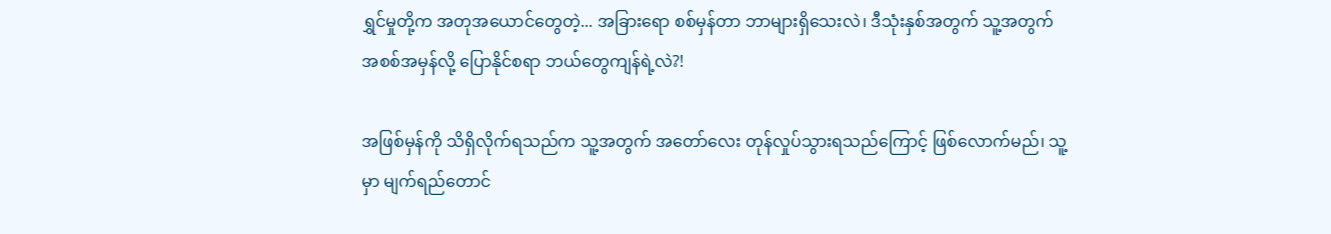ရွှင်မှုတို့က အတုအယောင်တွေတဲ့... အခြားရော စစ်မှန်တာ ဘာများရှိသေးလဲ၊ ဒီသုံးနှစ်အတွက် သူ့အတွက် အစစ်အမှန်လို့ ပြောနိုင်စရာ ဘယ်တွေကျန်ရဲ့လဲ?!

အဖြစ်မှန်ကို သိရှိလိုက်ရသည်က သူ့အတွက် အတော်လေး တုန်လှုပ်သွားရသည်ကြောင့် ဖြစ်လောက်မည်၊ သူ့မှာ မျက်ရည်တောင်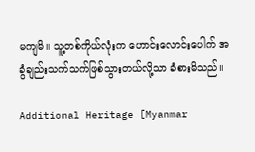မကျမိ။ သူ့တစ်ကိုယ်လုံးက ဟောင်းလောင်းပေါက် အခွံချည်းသက်သက်ဖြစ်သွားတယ်လို့သာ ခံစားမိသည်။

Additional Heritage [Myanmar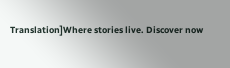Translation]Where stories live. Discover now